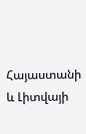Հայաստանի և Լիտվայի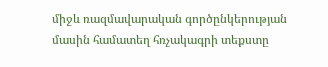միջև ռազմավարական գործընկերության մասին համատեղ հռչակագրի տեքստը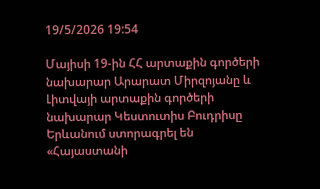19/5/2026 19:54

Մայիսի 19-ին ՀՀ արտաքին գործերի նախարար Արարատ Միրզոյանը և Լիտվայի արտաքին գործերի նախարար Կեստուտիս Բուդրիսը Երևանում ստորագրել են «Հայաստանի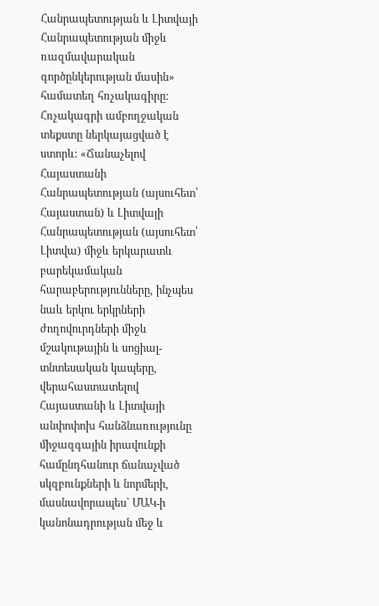Հանրապետության և Լիտվայի Հանրապետության միջև ռազմավարական գործընկերության մասին» համատեղ հռչակագիրը: Հռչակագրի ամբողջական տեքստը ներկայացված է ստորև: «Ճանաչելով Հայաստանի Հանրապետության (այսուհետ՝ Հայաստան) և Լիտվայի Հանրապետության (այսուհետ՝ Լիտվա) միջև երկարատև բարեկամական հարաբերությունները, ինչպես նաև երկու երկրների ժողովուրդների միջև մշակութային և սոցիալ-տնտեսական կապերը, վերահաստատելով Հայաստանի և Լիտվայի անփոփոխ հանձնառությունը միջազգային իրավունքի համընդհանուր ճանաչված սկզբունքների և նորմերի, մասնավորապես` ՄԱԿ-ի կանոնադրության մեջ և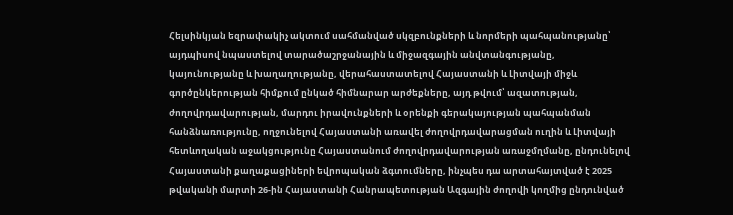Հելսինկյան եզրափակիչ ակտում սահմանված սկզբունքների և նորմերի պահպանությանը՝ այդպիսով նպաստելով տարածաշրջանային և միջազգային անվտանգությանը, կայունությանը և խաղաղությանը, վերահաստատելով Հայաստանի և Լիտվայի միջև գործընկերության հիմքում ընկած հիմնարար արժեքները, այդ թվում՝ ազատության, ժողովրդավարության, մարդու իրավունքների և օրենքի գերակայության պահպանման հանձնառությունը, ողջունելով Հայաստանի առավել ժողովրդավարացման ուղին և Լիտվայի հետևողական աջակցությունը Հայաստանում ժողովրդավարության առաջմղմանը, ընդունելով Հայաստանի քաղաքացիների եվրոպական ձգտումները, ինչպես դա արտահայտված է 2025 թվականի մարտի 26-ին Հայաստանի Հանրապետության Ազգային ժողովի կողմից ընդունված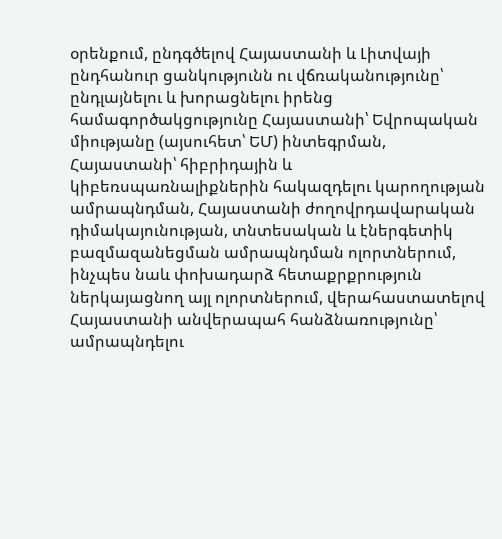օրենքում, ընդգծելով Հայաստանի և Լիտվայի ընդհանուր ցանկությունն ու վճռականությունը՝ ընդլայնելու և խորացնելու իրենց համագործակցությունը Հայաստանի՝ Եվրոպական միությանը (այսուհետ՝ ԵՄ) ինտեգրման, Հայաստանի՝ հիբրիդային և կիբեռսպառնալիքներին հակազդելու կարողության ամրապնդման, Հայաստանի ժողովրդավարական դիմակայունության, տնտեսական և էներգետիկ բազմազանեցման ամրապնդման ոլորտներում, ինչպես նաև փոխադարձ հետաքրքրություն ներկայացնող այլ ոլորտներում, վերահաստատելով Հայաստանի անվերապահ հանձնառությունը՝ ամրապնդելու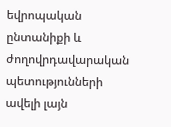եվրոպական ընտանիքի և ժողովրդավարական պետությունների ավելի լայն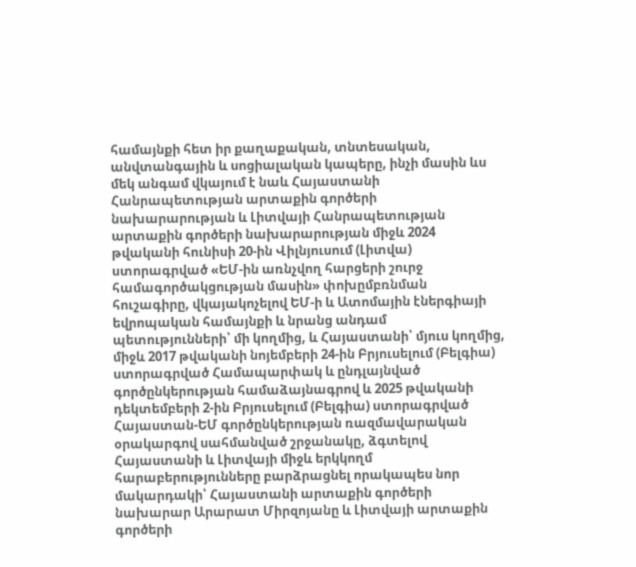համայնքի հետ իր քաղաքական, տնտեսական, անվտանգային և սոցիալական կապերը, ինչի մասին ևս մեկ անգամ վկայում է նաև Հայաստանի Հանրապետության արտաքին գործերի նախարարության և Լիտվայի Հանրապետության արտաքին գործերի նախարարության միջև 2024 թվականի հունիսի 20-ին Վիլնյուսում (Լիտվա) ստորագրված «ԵՄ-ին առնչվող հարցերի շուրջ համագործակցության մասին» փոխըմբռնման հուշագիրը, վկայակոչելով ԵՄ-ի և Ատոմային էներգիայի եվրոպական համայնքի և նրանց անդամ պետությունների՝ մի կողմից, և Հայաստանի՝ մյուս կողմից, միջև 2017 թվականի նոյեմբերի 24-ին Բրյուսելում (Բելգիա) ստորագրված Համապարփակ և ընդլայնված գործընկերության համաձայնագրով և 2025 թվականի դեկտեմբերի 2-ին Բրյուսելում (Բելգիա) ստորագրված Հայաստան-ԵՄ գործընկերության ռազմավարական օրակարգով սահմանված շրջանակը, ձգտելով Հայաստանի և Լիտվայի միջև երկկողմ հարաբերությունները բարձրացնել որակապես նոր մակարդակի՝ Հայաստանի արտաքին գործերի նախարար Արարատ Միրզոյանը և Լիտվայի արտաքին գործերի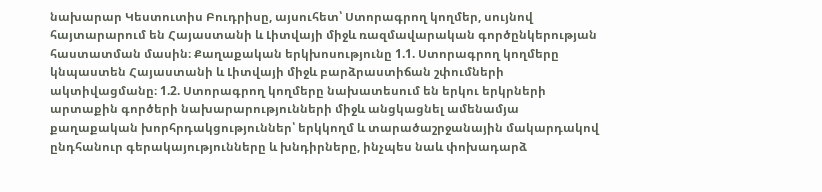նախարար Կեստուտիս Բուդրիսը, այսուհետ՝ Ստորագրող կողմեր, սույնով հայտարարում են Հայաստանի և Լիտվայի միջև ռազմավարական գործընկերության հաստատման մասին։ Քաղաքական երկխոսությունը 1.1. Ստորագրող կողմերը կնպաստեն Հայաստանի և Լիտվայի միջև բարձրաստիճան շփումների ակտիվացմանը։ 1.2. Ստորագրող կողմերը նախատեսում են երկու երկրների արտաքին գործերի նախարարությունների միջև անցկացնել ամենամյա քաղաքական խորհրդակցություններ՝ երկկողմ և տարածաշրջանային մակարդակով ընդհանուր գերակայությունները և խնդիրները, ինչպես նաև փոխադարձ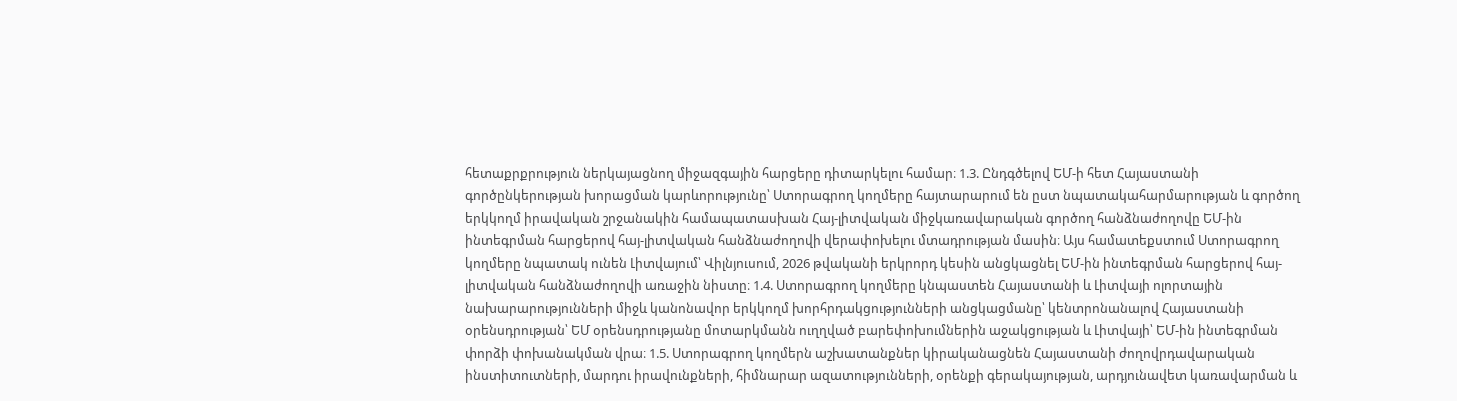հետաքրքրություն ներկայացնող միջազգային հարցերը դիտարկելու համար։ 1.3. Ընդգծելով ԵՄ-ի հետ Հայաստանի գործընկերության խորացման կարևորությունը՝ Ստորագրող կողմերը հայտարարում են ըստ նպատակահարմարության և գործող երկկողմ իրավական շրջանակին համապատասխան Հայ-լիտվական միջկառավարական գործող հանձնաժողովը ԵՄ-ին ինտեգրման հարցերով հայ-լիտվական հանձնաժողովի վերափոխելու մտադրության մասին։ Այս համատեքստում Ստորագրող կողմերը նպատակ ունեն Լիտվայում՝ Վիլնյուսում, 2026 թվականի երկրորդ կեսին անցկացնել ԵՄ-ին ինտեգրման հարցերով հայ-լիտվական հանձնաժողովի առաջին նիստը։ 1.4. Ստորագրող կողմերը կնպաստեն Հայաստանի և Լիտվայի ոլորտային նախարարությունների միջև կանոնավոր երկկողմ խորհրդակցությունների անցկացմանը՝ կենտրոնանալով Հայաստանի օրենսդրության՝ ԵՄ օրենսդրությանը մոտարկմանն ուղղված բարեփոխումներին աջակցության և Լիտվայի՝ ԵՄ-ին ինտեգրման փորձի փոխանակման վրա։ 1.5. Ստորագրող կողմերն աշխատանքներ կիրականացնեն Հայաստանի ժողովրդավարական ինստիտուտների, մարդու իրավունքների, հիմնարար ազատությունների, օրենքի գերակայության, արդյունավետ կառավարման և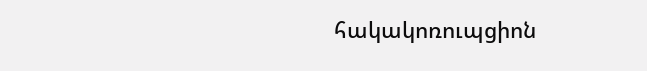հակակոռուպցիոն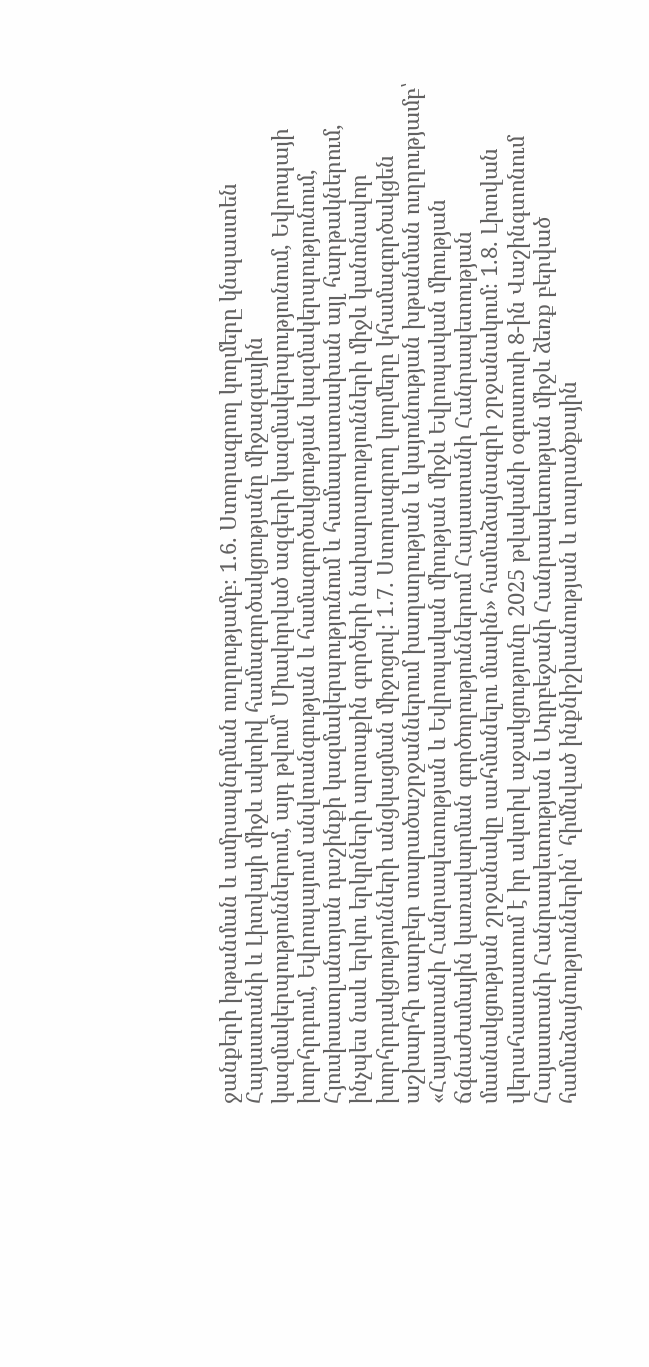ջանքերի խթանման և ամրապնդման ուղղությամբ։ 1.6. Ստորագրող կողմերը կնպաստեն Հայաստանի և Լիտվայի միջև ակտիվ համագործակցությանը միջազգային կազմակերպություններում, այդ թվում՝ Միավորված ազգերի կազմակերպությունում, Եվրոպայի խորհրդում, Եվրոպայում անվտանգության և համագործակցության կազմակերպությունում, Հյուսիսատլանտյան դաշինքի կազմակերպությունում և համապատասխան այլ հարթակներում, ինչպես նաև երկու երկրների արտաքին գործերի նախարարությունների միջև կանոնավոր խորհրդակցությունների անցկացման միջոցով։ 1.7. Ստորագրող կողմերը կհամագործակցեն աշխարհի տարբեր տարածաշրջաններում խաղաղության և կայունության խթանման ուղղությամբ՝ «Հայաստանի Հանրապետության և Եվրոպական միության միջև Եվրոպական միության ճգնաժամային կառավարման գործողություններում Հայաստանի Հանրապետության մասնակցության շրջանակը սահմանելու մասին» համաձայնագրի շրջանակում։ 1.8. Լիտվան վերահաստատում է իր ակտիվ աջակցությունը 2025 թվականի օգոստոսի 8-ին Վաշինգտոնում Հայաստանի Հանրապետության և Ադրբեջանի Հանրապետության միջև ձեռք բերված համաձայնություններին՝ հիմնված ինքնիշխանության և տարածքային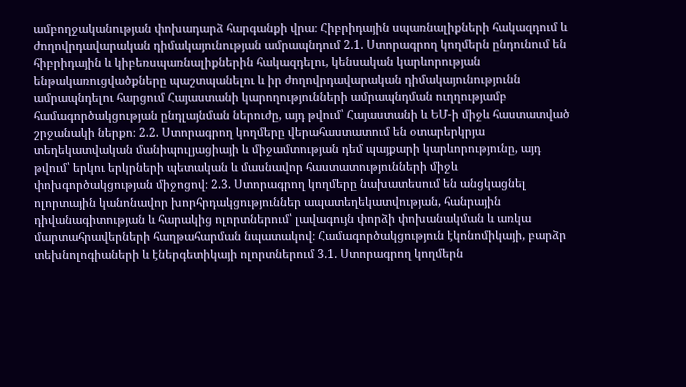ամբողջականության փոխադարձ հարգանքի վրա։ Հիբրիդային սպառնալիքների հակազդում և ժողովրդավարական դիմակայունության ամրապնդում 2.1. Ստորագրող կողմերն ընդունում են հիբրիդային և կիբեռսպառնալիքներին հակազդելու, կենսական կարևորության ենթակառուցվածքները պաշտպանելու և իր ժողովրդավարական դիմակայունությունն ամրապնդելու հարցում Հայաստանի կարողությունների ամրապնդման ուղղությամբ համագործակցության ընդլայնման ներուժը, այդ թվում՝ Հայաստանի և ԵՄ-ի միջև հաստատված շրջանակի ներքո։ 2.2. Ստորագրող կողմերը վերահաստատում են օտարերկրյա տեղեկատվական մանիպուլյացիայի և միջամտության դեմ պայքարի կարևորությունը, այդ թվում՝ երկու երկրների պետական և մասնավոր հաստատությունների միջև փոխգործակցության միջոցով։ 2.3. Ստորագրող կողմերը նախատեսում են անցկացնել ոլորտային կանոնավոր խորհրդակցություններ ապատեղեկատվության, հանրային դիվանագիտության և հարակից ոլորտներում՝ լավագույն փորձի փոխանակման և առկա մարտահրավերների հաղթահարման նպատակով։ Համագործակցություն էկոնոմիկայի, բարձր տեխնոլոգիաների և էներգետիկայի ոլորտներում 3.1. Ստորագրող կողմերն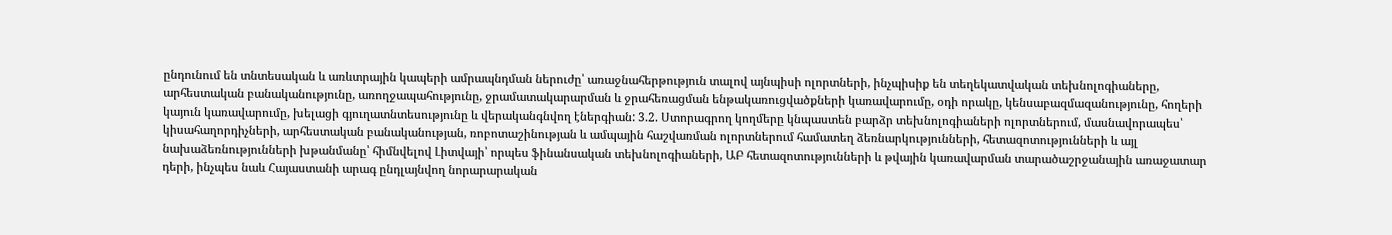ընդունում են տնտեսական և առևտրային կապերի ամրապնդման ներուժը՝ առաջնահերթություն տալով այնպիսի ոլորտների, ինչպիսիք են տեղեկատվական տեխնոլոգիաները, արհեստական բանականությունը, առողջապահությունը, ջրամատակարարման և ջրահեռացման ենթակառուցվածքների կառավարումը, օդի որակը, կենսաբազմազանությունը, հողերի կայուն կառավարումը, խելացի գյուղատնտեսությունը և վերականգնվող էներգիան: 3.2. Ստորագրող կողմերը կնպաստեն բարձր տեխնոլոգիաների ոլորտներում, մասնավորապես՝ կիսահաղորդիչների, արհեստական բանականության, ռոբոտաշինության և ամպային հաշվառման ոլորտներում համատեղ ձեռնարկությունների, հետազոտությունների և այլ նախաձեռնությունների խթանմանը՝ հիմնվելով Լիտվայի՝ որպես ֆինանսական տեխնոլոգիաների, ԱԲ հետազոտությունների և թվային կառավարման տարածաշրջանային առաջատար դերի, ինչպես նաև Հայաստանի արագ ընդլայնվող նորարարական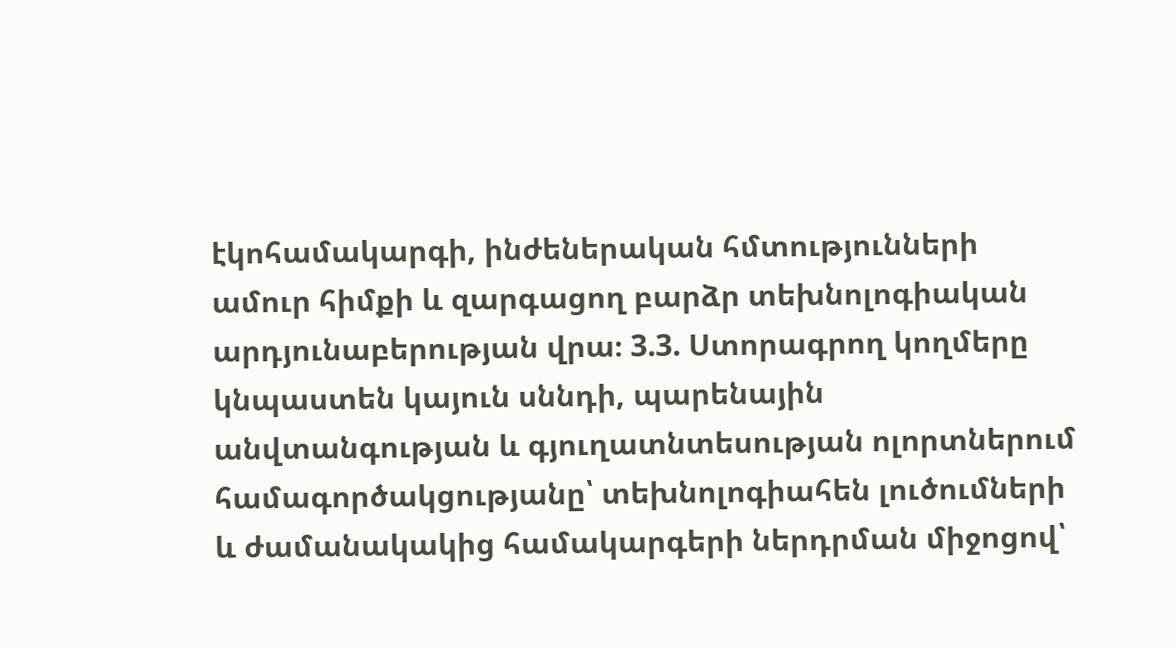էկոհամակարգի, ինժեներական հմտությունների ամուր հիմքի և զարգացող բարձր տեխնոլոգիական արդյունաբերության վրա։ 3.3. Ստորագրող կողմերը կնպաստեն կայուն սննդի, պարենային անվտանգության և գյուղատնտեսության ոլորտներում համագործակցությանը՝ տեխնոլոգիահեն լուծումների և ժամանակակից համակարգերի ներդրման միջոցով՝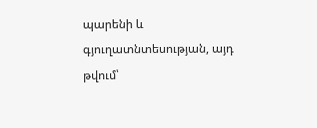պարենի և գյուղատնտեսության, այդ թվում՝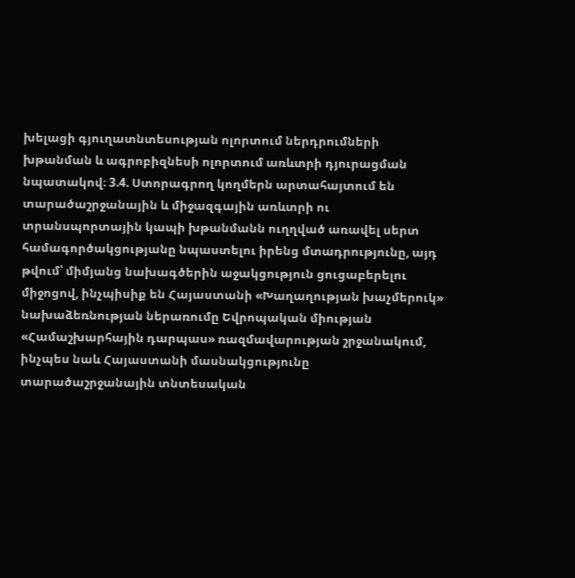խելացի գյուղատնտեսության ոլորտում ներդրումների խթանման և ագրոբիզնեսի ոլորտում առևտրի դյուրացման նպատակով։ 3.4. Ստորագրող կողմերն արտահայտում են տարածաշրջանային և միջազգային առևտրի ու տրանսպորտային կապի խթանմանն ուղղված առավել սերտ համագործակցությանը նպաստելու իրենց մտադրությունը, այդ թվում՝ միմյանց նախագծերին աջակցություն ցուցաբերելու միջոցով, ինչպիսիք են Հայաստանի «Խաղաղության խաչմերուկ» նախաձեռնության ներառումը Եվրոպական միության «Համաշխարհային դարպաս» ռազմավարության շրջանակում, ինչպես նաև Հայաստանի մասնակցությունը տարածաշրջանային տնտեսական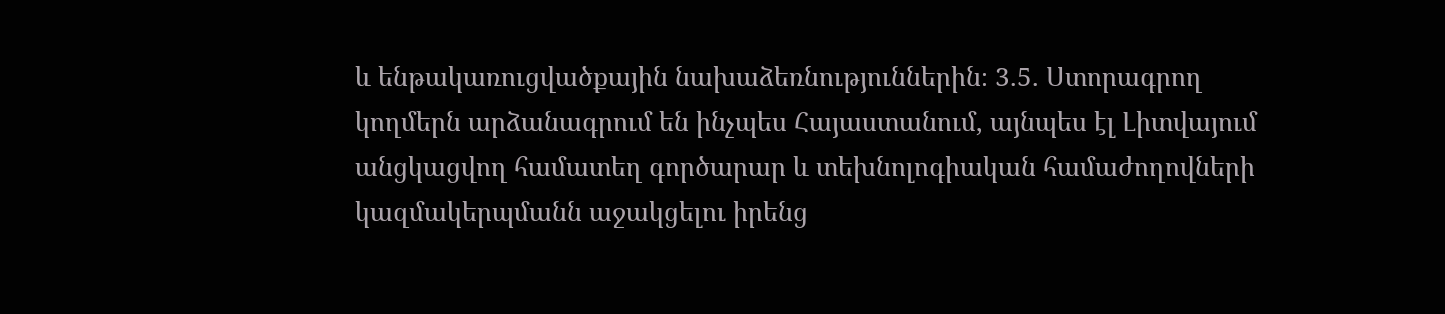և ենթակառուցվածքային նախաձեռնություններին։ 3.5. Ստորագրող կողմերն արձանագրում են ինչպես Հայաստանում, այնպես էլ Լիտվայում անցկացվող համատեղ գործարար և տեխնոլոգիական համաժողովների կազմակերպմանն աջակցելու իրենց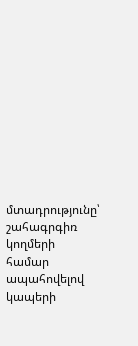մտադրությունը՝ շահագրգիռ կողմերի համար ապահովելով կապերի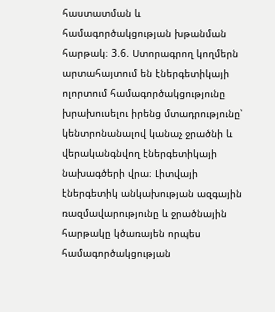հաստատման և համագործակցության խթանման հարթակ։ 3.6. Ստորագրող կողմերն արտահայտում են էներգետիկայի ոլորտում համագործակցությունը խրախուսելու իրենց մտադրությունը՝ կենտրոնանալով կանաչ ջրածնի և վերականգնվող էներգետիկայի նախագծերի վրա։ Լիտվայի էներգետիկ անկախության ազգային ռազմավարությունը և ջրածնային հարթակը կծառայեն որպես համագործակցության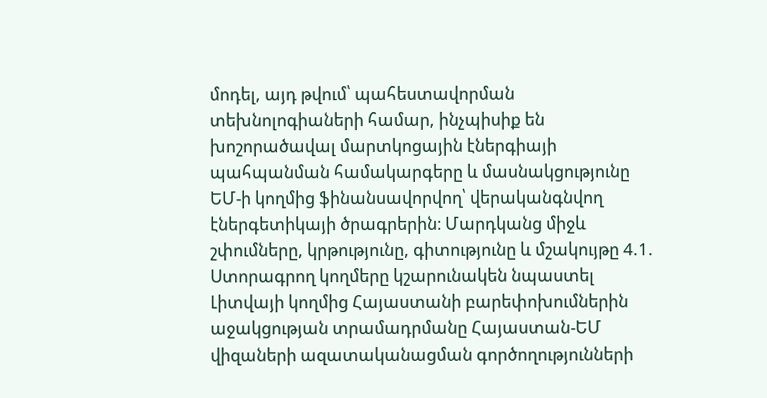մոդել, այդ թվում՝ պահեստավորման տեխնոլոգիաների համար, ինչպիսիք են խոշորածավալ մարտկոցային էներգիայի պահպանման համակարգերը և մասնակցությունը ԵՄ-ի կողմից ֆինանսավորվող՝ վերականգնվող էներգետիկայի ծրագրերին։ Մարդկանց միջև շփումները, կրթությունը, գիտությունը և մշակույթը 4.1. Ստորագրող կողմերը կշարունակեն նպաստել Լիտվայի կողմից Հայաստանի բարեփոխումներին աջակցության տրամադրմանը Հայաստան-ԵՄ վիզաների ազատականացման գործողությունների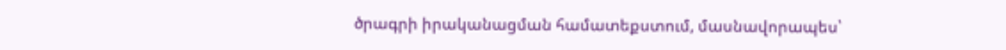ծրագրի իրականացման համատեքստում, մասնավորապես՝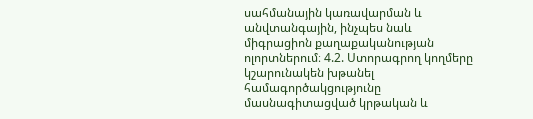սահմանային կառավարման և անվտանգային, ինչպես նաև միգրացիոն քաղաքականության ոլորտներում։ 4.2. Ստորագրող կողմերը կշարունակեն խթանել համագործակցությունը մասնագիտացված կրթական և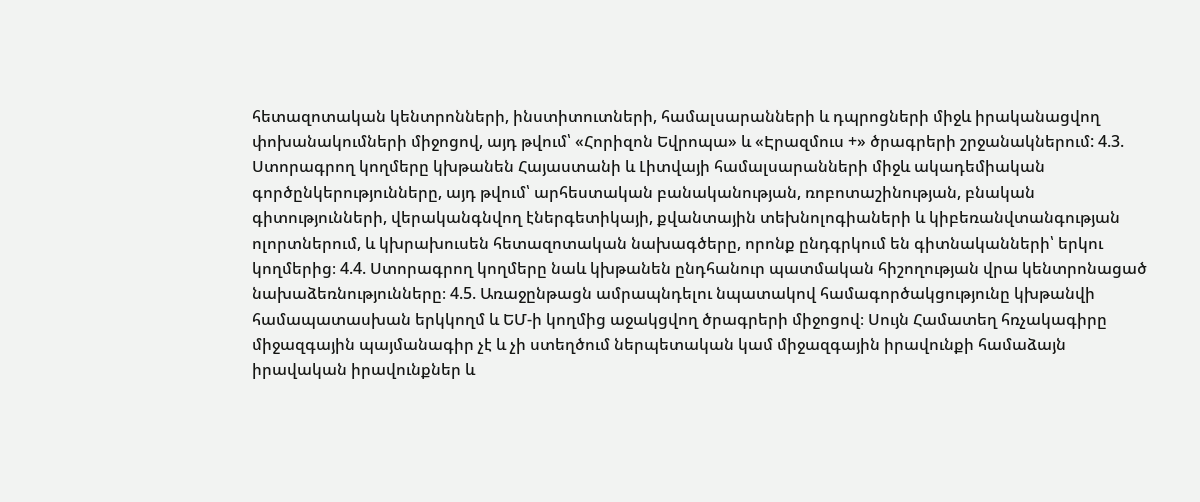հետազոտական կենտրոնների, ինստիտուտների, համալսարանների և դպրոցների միջև իրականացվող փոխանակումների միջոցով, այդ թվում՝ «Հորիզոն Եվրոպա» և «Էրազմուս +» ծրագրերի շրջանակներում: 4.3. Ստորագրող կողմերը կխթանեն Հայաստանի և Լիտվայի համալսարանների միջև ակադեմիական գործընկերությունները, այդ թվում՝ արհեստական բանականության, ռոբոտաշինության, բնական գիտությունների, վերականգնվող էներգետիկայի, քվանտային տեխնոլոգիաների և կիբեռանվտանգության ոլորտներում, և կխրախուսեն հետազոտական նախագծերը, որոնք ընդգրկում են գիտնականների՝ երկու կողմերից։ 4.4. Ստորագրող կողմերը նաև կխթանեն ընդհանուր պատմական հիշողության վրա կենտրոնացած նախաձեռնությունները։ 4.5. Առաջընթացն ամրապնդելու նպատակով համագործակցությունը կխթանվի համապատասխան երկկողմ և ԵՄ-ի կողմից աջակցվող ծրագրերի միջոցով։ Սույն Համատեղ հռչակագիրը միջազգային պայմանագիր չէ և չի ստեղծում ներպետական կամ միջազգային իրավունքի համաձայն իրավական իրավունքներ և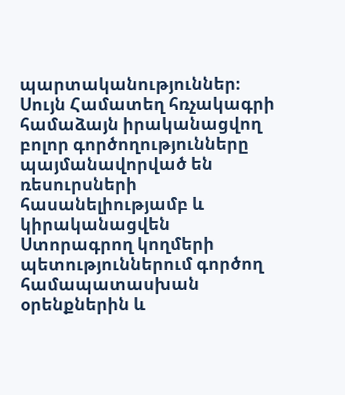պարտականություններ։ Սույն Համատեղ հռչակագրի համաձայն իրականացվող բոլոր գործողությունները պայմանավորված են ռեսուրսների հասանելիությամբ և կիրականացվեն Ստորագրող կողմերի պետություններում գործող համապատասխան օրենքներին և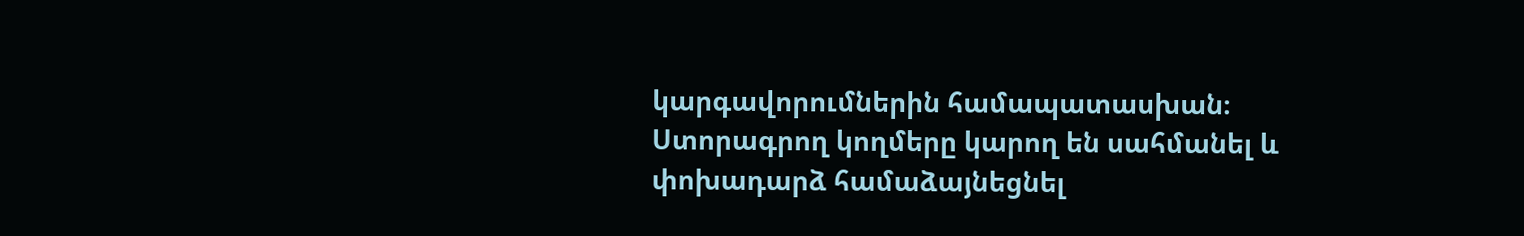կարգավորումներին համապատասխան։ Ստորագրող կողմերը կարող են սահմանել և փոխադարձ համաձայնեցնել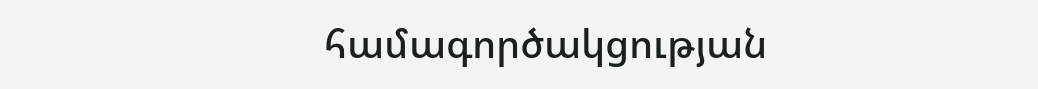համագործակցության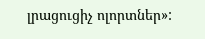լրացուցիչ ոլորտներ»: